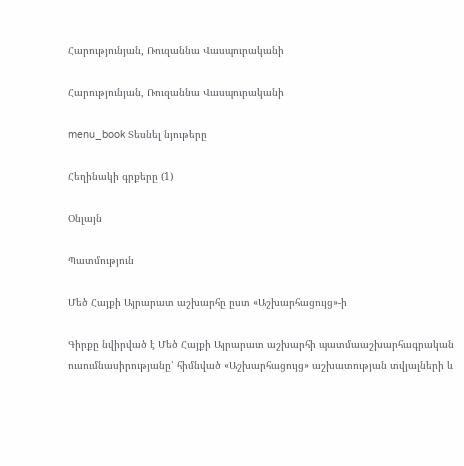Հարությունյան, Ռուզաննա Վասպուրականի

Հարությունյան, Ռուզաննա Վասպուրականի

menu_book Տեսնել նյութերը

Հեղինակի գրքերը (1)

Օնլայն

Պատմություն

Մեծ Հայքի Այրարատ աշխարհը ըստ «Աշխարհացույց»-ի

Գիրքը նվիրված է Մեծ Հայքի Այրարատ աշխարհի պատմաաշխարհագրական ուսումնասիրությանը՝ հիմնված «Աշխարհացույց» աշխատության տվյալների և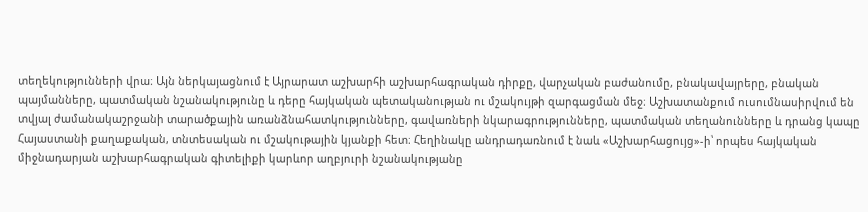տեղեկությունների վրա։ Այն ներկայացնում է Այրարատ աշխարհի աշխարհագրական դիրքը, վարչական բաժանումը, բնակավայրերը, բնական պայմանները, պատմական նշանակությունը և դերը հայկական պետականության ու մշակույթի զարգացման մեջ։ Աշխատանքում ուսումնասիրվում են տվյալ ժամանակաշրջանի տարածքային առանձնահատկությունները, գավառների նկարագրությունները, պատմական տեղանունները և դրանց կապը Հայաստանի քաղաքական, տնտեսական ու մշակութային կյանքի հետ։ Հեղինակը անդրադառնում է նաև «Աշխարհացույց»-ի՝ որպես հայկական միջնադարյան աշխարհագրական գիտելիքի կարևոր աղբյուրի նշանակությանը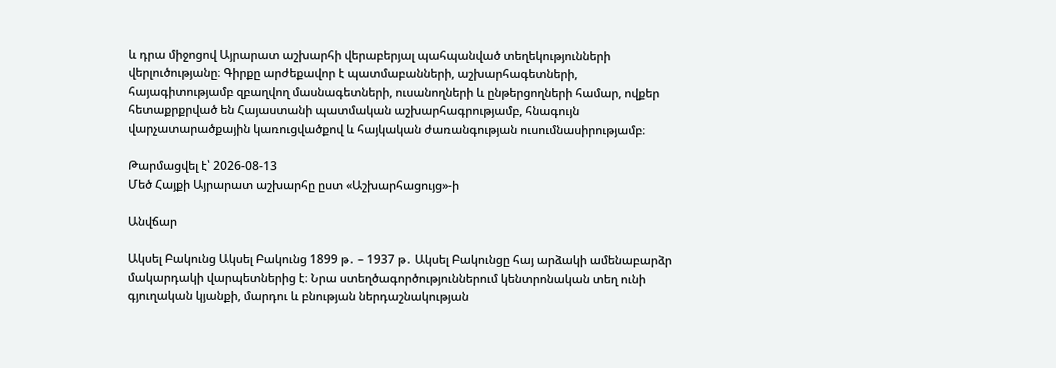և դրա միջոցով Այրարատ աշխարհի վերաբերյալ պահպանված տեղեկությունների վերլուծությանը։ Գիրքը արժեքավոր է պատմաբանների, աշխարհագետների, հայագիտությամբ զբաղվող մասնագետների, ուսանողների և ընթերցողների համար, ովքեր հետաքրքրված են Հայաստանի պատմական աշխարհագրությամբ, հնագույն վարչատարածքային կառուցվածքով և հայկական ժառանգության ուսումնասիրությամբ։

Թարմացվել է՝ 2026-08-13
Մեծ Հայքի Այրարատ աշխարհը ըստ «Աշխարհացույց»-ի

Անվճար

Ակսել Բակունց Ակսել Բակունց 1899 թ․ – 1937 թ․ Ակսել Բակունցը հայ արձակի ամենաբարձր մակարդակի վարպետներից է։ Նրա ստեղծագործություններում կենտրոնական տեղ ունի գյուղական կյանքի, մարդու և բնության ներդաշնակության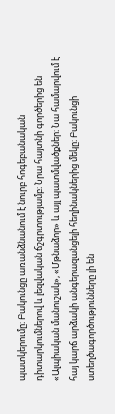պատկերումը։ Բակունցը առանձնանում է նուրբ հոգեբանական դիտարկումներով և լեզվական ճշգրտությամբ։ Նրա հայտնի գործերից են «Ալպիական մանուշակ», «Մթնաձոր» և այլ պատմվածքներ։ Նա համարվում է հայ կարճ արձակի անգերազանցելի հեղինակներից մեկը։ Բակունցի ստեղծագործությունները լի են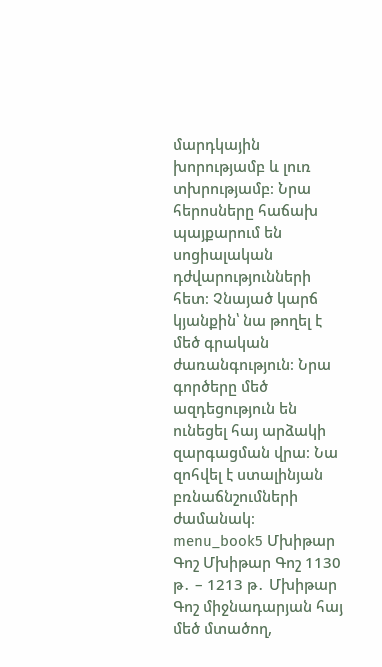մարդկային խորությամբ և լուռ տխրությամբ։ Նրա հերոսները հաճախ պայքարում են սոցիալական դժվարությունների հետ։ Չնայած կարճ կյանքին՝ նա թողել է մեծ գրական ժառանգություն։ Նրա գործերը մեծ ազդեցություն են ունեցել հայ արձակի զարգացման վրա։ Նա զոհվել է ստալինյան բռնաճնշումների ժամանակ։ menu_book5 Մխիթար Գոշ Մխիթար Գոշ 1130 թ․ – 1213 թ․ Մխիթար Գոշ միջնադարյան հայ մեծ մտածող,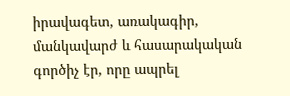իրավագետ, առակագիր, մանկավարժ և հասարակական գործիչ էր, որը ապրել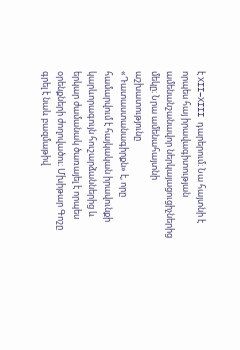է XII–XIII դարերում։ Նա հայտնի է որպես հայ իրավագիտության ամենանշանավոր ներկայացուցիչներից մեկը։ Նրա ամենահայտնի աշխատությունը «Դատաստանագիրքն» է, որը համարվում է հայկական իրավունքի կարևորագույն հուշարձաններից և երկար ժամանակ ծառայել է որպես օրենքների ժողովածու։ Մխիթար Գոշը գրել է նաև բազմաթիվ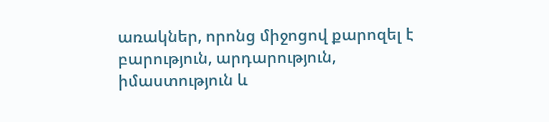առակներ, որոնց միջոցով քարոզել է բարություն, արդարություն, իմաստություն և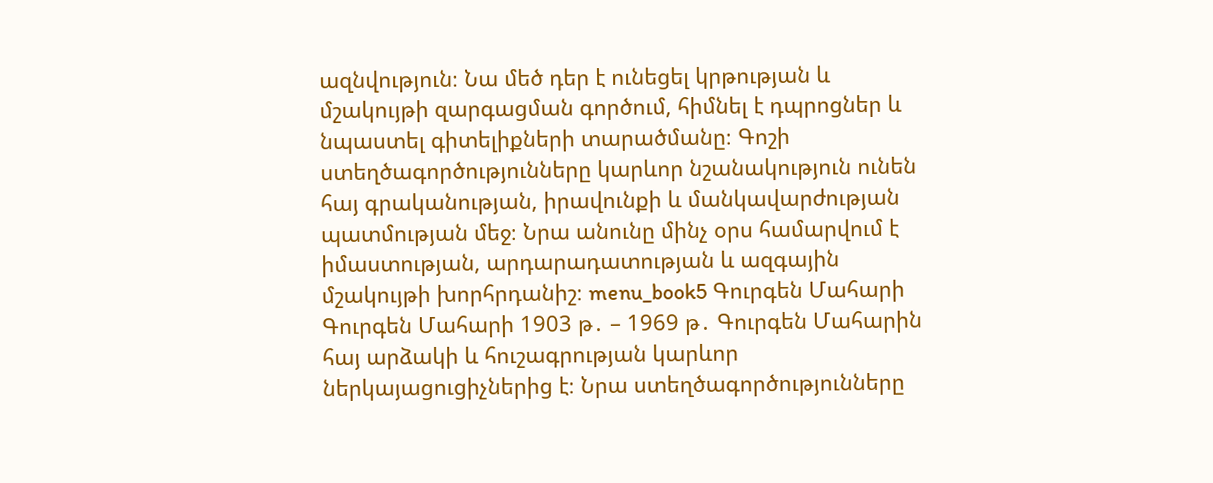ազնվություն։ Նա մեծ դեր է ունեցել կրթության և մշակույթի զարգացման գործում, հիմնել է դպրոցներ և նպաստել գիտելիքների տարածմանը։ Գոշի ստեղծագործությունները կարևոր նշանակություն ունեն հայ գրականության, իրավունքի և մանկավարժության պատմության մեջ։ Նրա անունը մինչ օրս համարվում է իմաստության, արդարադատության և ազգային մշակույթի խորհրդանիշ։ menu_book5 Գուրգեն Մահարի Գուրգեն Մահարի 1903 թ․ – 1969 թ․ Գուրգեն Մահարին հայ արձակի և հուշագրության կարևոր ներկայացուցիչներից է։ Նրա ստեղծագործությունները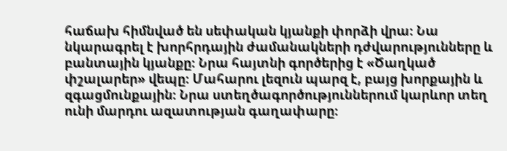հաճախ հիմնված են սեփական կյանքի փորձի վրա։ Նա նկարագրել է խորհրդային ժամանակների դժվարությունները և բանտային կյանքը։ Նրա հայտնի գործերից է «Ծաղկած փշալարեր» վեպը։ Մահարու լեզուն պարզ է, բայց խորքային և զգացմունքային։ Նրա ստեղծագործություններում կարևոր տեղ ունի մարդու ազատության գաղափարը։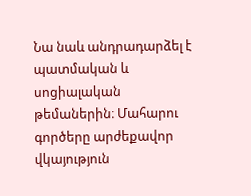Նա նաև անդրադարձել է պատմական և սոցիալական թեմաներին։ Մահարու գործերը արժեքավոր վկայություն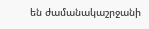են ժամանակաշրջանի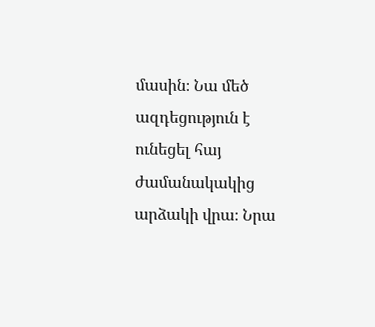մասին։ Նա մեծ ազդեցություն է ունեցել հայ ժամանակակից արձակի վրա։ Նրա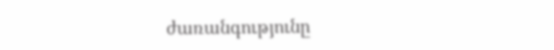ժառանգությունը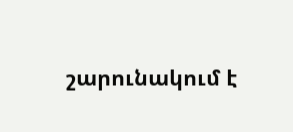շարունակում է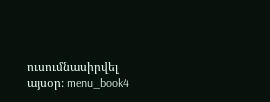ուսումնասիրվել այսօր։ menu_book4